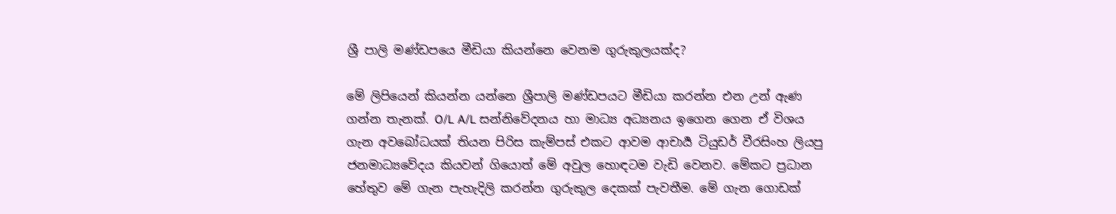ශ්‍රී පාලි මණ්ඩපයෙ මීඩියා කියන්නෙ වෙනම ගුරුකුලයක්ද?

මේ ලිපියෙන් කියන්න යන්නෙ ශ්‍රීපාලි මණ්ඩපයට මීඩියා කරන්න එන උන් ඇණ ගන්න තැනක්. O/L A/L සන්නිවේදනය හා මාධ්‍ය අධ්‍යනය ඉගෙන ගෙන ඒ විශය ගැන අවබෝධයක් තියන පිරිස කැම්පස් එකට ආවම ආචාර්‍ය ටියුඩර් වීරසිංහ ලියපු ජනමාධ්‍යවේදය කියවන් ගියොත් මේ අවුල හොඳටම වැඩි වෙනව. මේකට ප්‍රධාන හේතුව මේ ගැන පැහැදිලි කරන්න ගුරුකුල දෙකක් පැවතීම. මේ ගැන ගොඩක්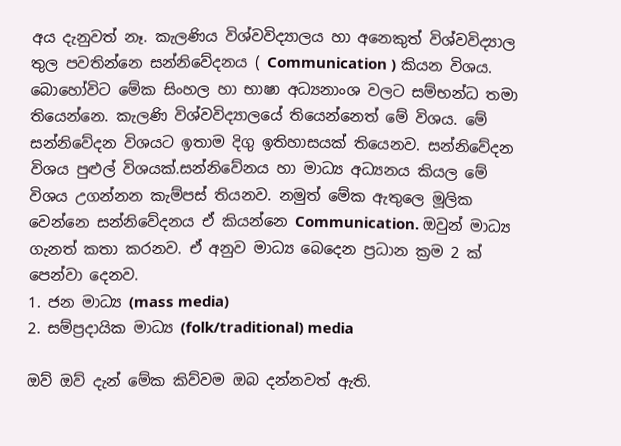අය දැනුවත් නෑ. කැලණිය විශ්වවිද්‍යාලය හා අනෙකුත් විශ්වවිද්‍යාල තුල පවතින්නෙ සන්නිවේදනය ( Communication ) කියන විශය. බොහෝවිට මේක සිංහල හා භාෂා අධ්‍යනාංශ වලට සම්භන්ධ තමා තියෙන්නෙ. කැලණි විශ්වවිද්‍යාලයේ තියෙන්නෙත් මේ විශය. මේ සන්නිවේදන විශයට ඉතාම දිගු ඉතිහාසයක් තියෙනව. සන්නිවේදන විශය පුළුල් විශයක්.සන්නිවේනය හා මාධ්‍ය අධ්‍යනය කියල මේ විශය උගන්නන කැම්පස් තියනව. නමුත් මේක ඇතුලෙ මූලික වෙන්නෙ සන්නිවේදනය ඒ කියන්නෙ Communication. ඔවුන් මාධ්‍ය ගැනත් කතා කරනව. ඒ අනුව මාධ්‍ය බෙදෙන ප්‍රධාන ක්‍රම 2 ක් පෙන්වා දෙනව.
1. ජන මාධ්‍ය (mass media)
2. සම්ප්‍රදායික මාධ්‍ය (folk/traditional) media

ඔව් ඔව් දැන් මේක කිව්වම ඔබ දන්නවත් ඇති.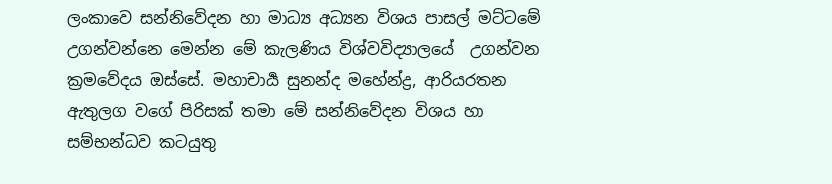ලංකාවෙ සන්නිවේදන හා මාධ්‍ය අධ්‍යන විශය පාසල් මට්ටමේ උගන්වන්නෙ මෙන්න මේ කැලණිය විශ්වවිද්‍යාලයේ  උගන්වන ක්‍රමවේදය ඔස්සේ. මහාචාර්‍ය සුනන්ද මහේන්ද්‍ර, ආරියරතන ඇතුලග වගේ පිරිසක් තමා මේ සන්නිවේදන විශය හා සම්භන්ධව කටයුතු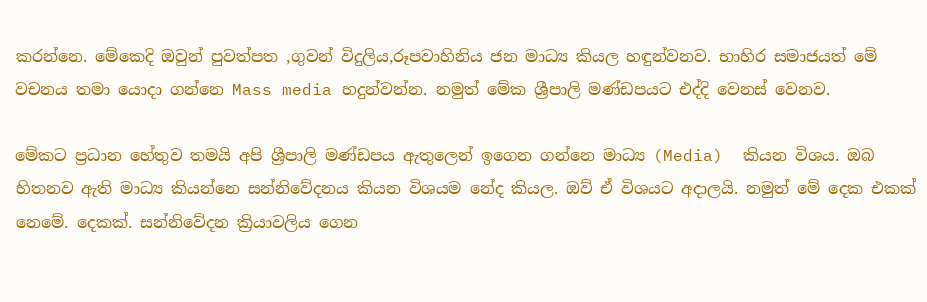කරන්නෙ. මේකෙදි ඔවුන් පුවත්පත ,ගුවන් විදුලිය,රූපවාහිනිය ජන මාධ්‍ය කියල හඳුන්වනව. භාහිර සමාජයත් මේ වචනය තමා යොදා ගන්නෙ Mass media හදුන්වන්න. නමුත් මේක ශ්‍රීපාලි මණ්ඩපයට එද්දි වෙනස් වෙනව.

මේකට ප්‍රධාන හේතුව තමයි අපි ශ්‍රීපාලි මණ්ඩපය ඇතුලෙන් ඉගෙන ගන්නෙ මාධ්‍ය (Media)  කියන විශය. ඔබ හිතනව ඇති මාධ්‍ය කියන්නෙ සන්නිවේදනය කියන විශයම නේද කියල. ඔව් ඒ විශයට අදාලයි. නමුත් මේ දෙක එකක් නෙමේ. දෙකක්. සන්නිවේදන ක්‍රියාවලිය ගෙන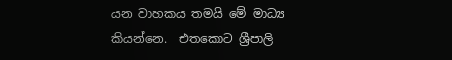යන වාහකය තමයි මේ මාධ්‍ය කියන්නෙ.  එතකොට ශ්‍රීපාලි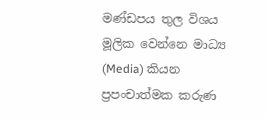මණ්ඩපය තුල විශය මූලික වෙන්නෙ මාධ්‍ය (Media) කියන ප්‍රපංචාත්මක කරුණ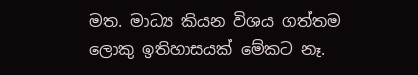මත. මාධ්‍ය කියන විශය ගත්තම ලොකු ඉතිහාසයක් මේකට නෑ.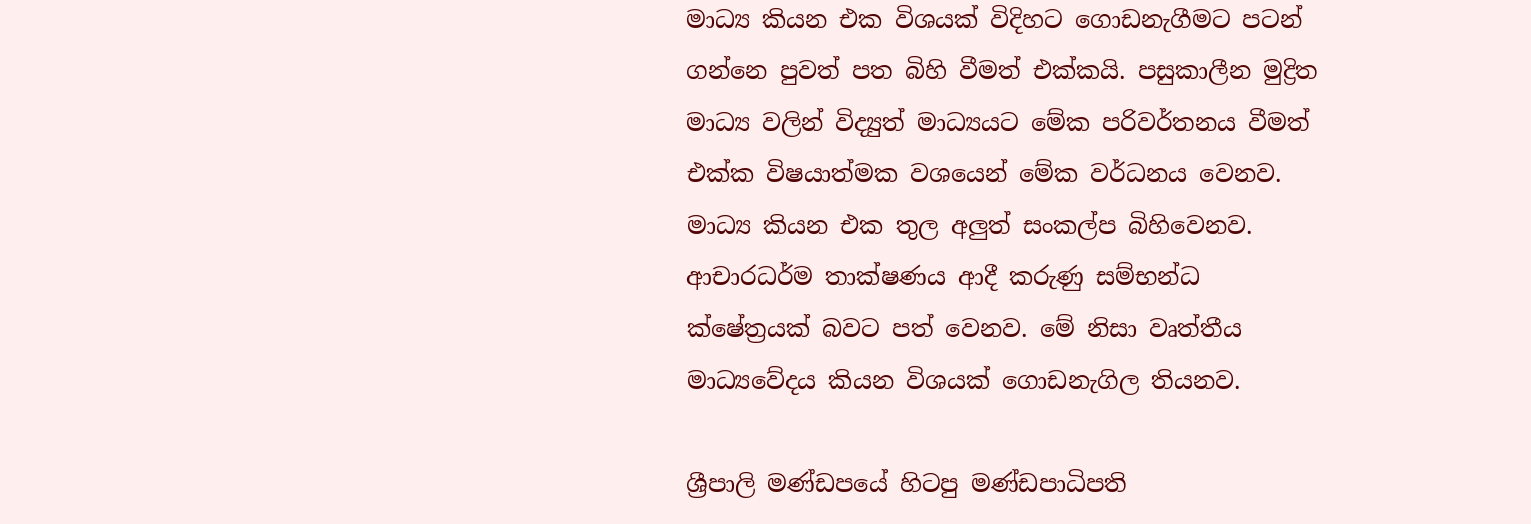මාධ්‍ය කියන එක විශයක් විදිහට ගොඩනැගීමට පටන් ගන්නෙ පුවත් පත බිහි වීමත් එක්කයි. පසුකාලීන මුද්‍රිත මාධ්‍ය වලින් විද්‍යුත් මාධ්‍යයට මේක පරිවර්තනය වීමත් එක්ක විෂයාත්මක වශයෙන් මේක වර්ධනය වෙනව. මාධ්‍ය කියන එක තුල අලුත් සංකල්ප බිහිවෙනව. ආචාරධර්ම තාක්ෂණය ආදී කරුණු සම්භන්ධ  ක්ෂේත්‍රයක් බවට පත් වෙනව. මේ නිසා වෘත්තීය මාධ්‍යවේදය කියන විශයක් ගොඩනැගිල තියනව.

ශ්‍රීපාලි මණ්ඩපයේ හිටපු මණ්ඩපාධිපති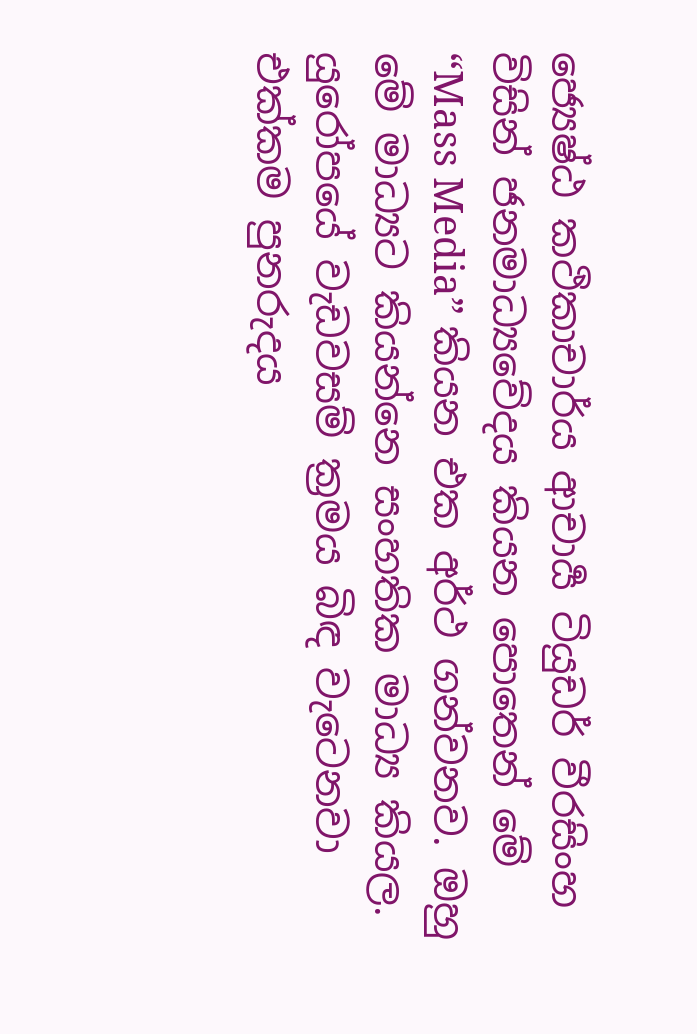ජ්‍යෙෂ්ඨ කථිකාචාර්ය ආචාර්‍ය ටියුඩර් වීරසිංහ විසින් ජනමාධ්‍යවේදය කියන පොතෙන් මේ “Mass Media” කියන එක අර්ථ ගන්වනව. ඔහු මේ මාධ්‍යට කියන්නෙ සංහතික මාධ්‍ය කියල. යුරෝපයේ වැඩවසම් ක්‍රමය බිඳ වැටෙනවා එක්කම පුනරුදය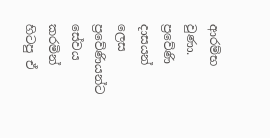ආරම්භ වුණා. ප්‍රවේණි දාසයන් ලෙස ප්‍රවේණියන්ට සේවය කරමින් හිටපු ඒ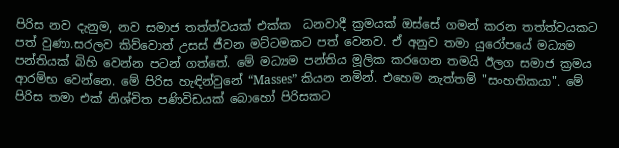පිරිස නව දැනුම, නව සමාජ තත්ත්වයක් එක්ක  ධනවාදී ක්‍රමයක් ඔස්සේ ගමන් කරන තත්ත්වයකට පත් වුණා.සරලව කිව්වොත් උසස් ජීවන මට්ටමකට පත් වෙනව. ඒ අනුව තමා යුරෝපයේ මධ්‍යම පන්තියක් බිහි වෙන්න පටන් ගත්තේ. මේ මධ්‍යම පන්තිය මූලික කරගෙන තමයි ඊලග සමාජ ක්‍රමය ආරම්භ වෙන්නෙ. මේ පිරිස හැඳින්වුනේ “Masses” කියන නමින්. එහෙම නැත්තම් "සංහතිකයා". මේ පිරිස තමා එක් නිශ්චිත පණිවිඩයක් බොහෝ පිරිසකට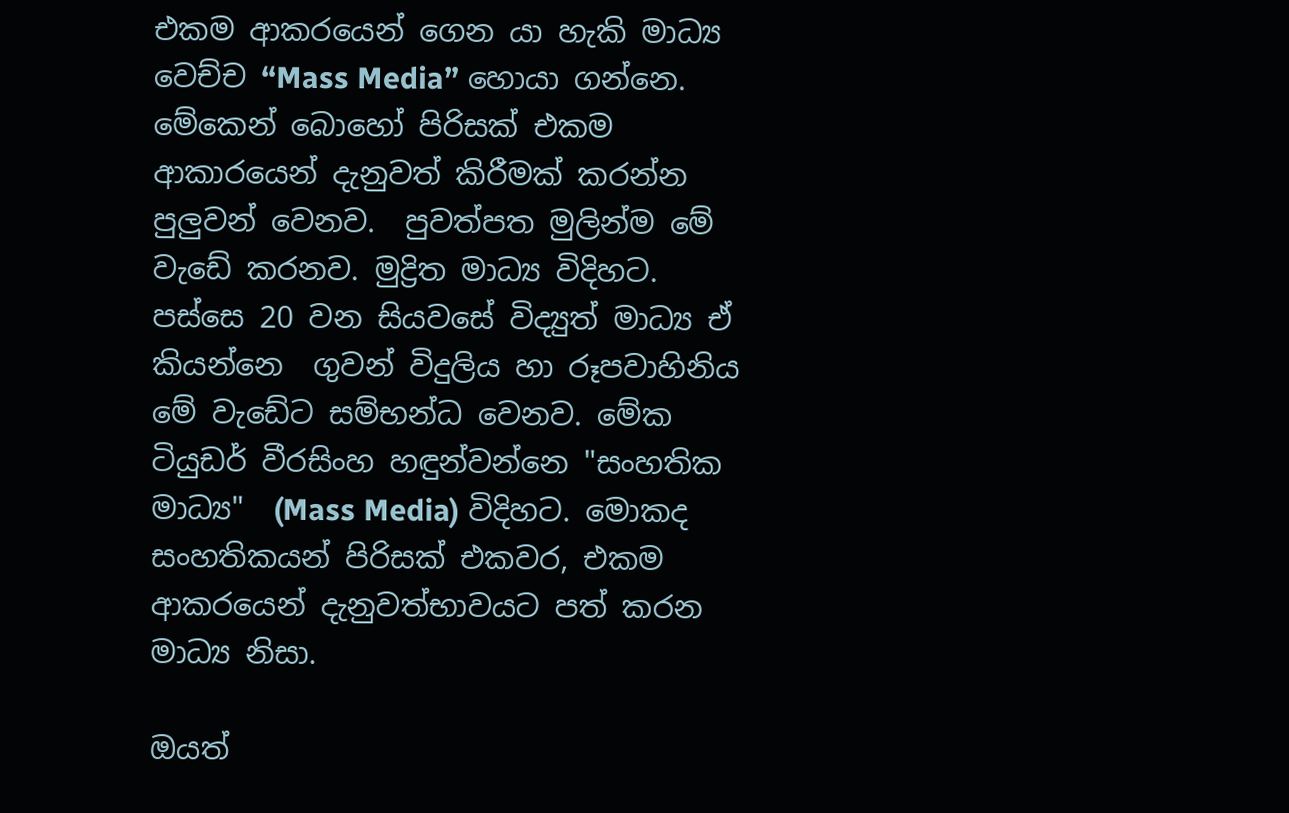එකම ආකරයෙන් ගෙන යා හැකි මාධ්‍ය වෙච්ච “Mass Media” හොයා ගන්නෙ. මේකෙන් බොහෝ පිරිසක් එකම ආකාරයෙන් දැනුවත් කිරීමක් කරන්න පුලුවන් වෙනව.  පුවත්පත මුලින්ම මේ වැඩේ කරනව. මුද්‍රිත මාධ්‍ය විදිහට. පස්සෙ 20 වන සියවසේ විද්‍යුත් මාධ්‍ය ඒ කියන්නෙ  ගුවන් විදුලිය හා රූපවාහිනිය මේ වැඩේට සම්භන්ධ වෙනව. මේක ටියුඩර් වීරසිංහ හඳුන්වන්නෙ "සංහතික මාධ්‍ය"  (Mass Media) විදිහට. මොකද සංහතිකයන් පිරිසක් එකවර, එකම ආකරයෙන් දැනුවත්භාවයට පත් කරන මාධ්‍ය නිසා.

ඔයත්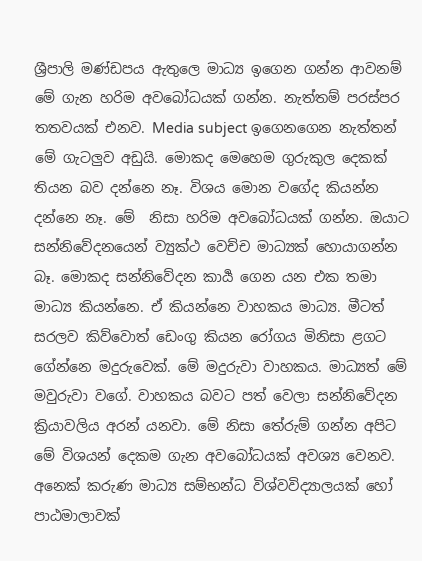ශ්‍රීපාලි මණ්ඩපය ඇතුලෙ මාධ්‍ය ඉගෙන ගන්න ආවනම් මේ ගැන හරිම අවබෝධයක් ගන්න. නැත්තම් පරස්පර තතවයක් එනව. Media subject ඉගෙනගෙන නැත්තන් මේ ගැටලුව අඩුයි. මොකද මෙහෙම ගුරුකුල දෙකක් තියන බව දන්නෙ නෑ. විශය මොන වගේද කියන්න දන්නෙ නෑ. මේ  නිසා හරිම අවබෝධයක් ගන්න. ඔයාට සන්නිවේදනයෙන් ව්‍යුක්ථ වෙච්ච මාධ්‍යක් හොයාගන්න බෑ. මොකද සන්නිවේදන කාර්‍ය ගෙන යන එක තමා මාධ්‍ය කියන්නෙ. ඒ කියන්නෙ වාහකය මාධ්‍ය. මීටත් සරලව කිව්වොත් ඩෙංගු කියන රෝගය මිනිසා ළගට ගේන්නෙ මදුරුවෙක්. මේ මදුරුවා වාහකය. මාධ්‍යත් මේ මවුරුවා වගේ. වාහකය බවට පත් වෙලා සන්නිවේදන ක්‍රියාවලිය අරන් යනවා. මේ නිසා තේරුම් ගන්න අපිට මේ විශයන් දෙකම ගැන අවබෝධයක් අවශ්‍ය වෙනව. අනෙක් කරුණ මාධ්‍ය සම්භන්ධ විශ්වවිද්‍යාලයක් හෝ පාඨමාලාවක්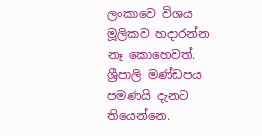ලංකාවෙ විශය මූලිකව හදාරන්න නෑ කොහෙවත්. ශ්‍රීපාලි මණ්ඩපය පමණයි දැනට තියෙන්නෙ.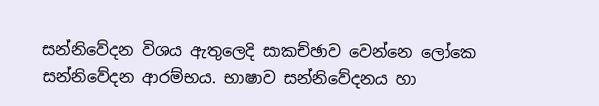සන්නිවේදන විශය ඇතුලෙදි සාකච්ඡාව වෙන්නෙ ලෝකෙ සන්නිවේදන ආරම්භය. භාෂාව සන්නිවේදනය හා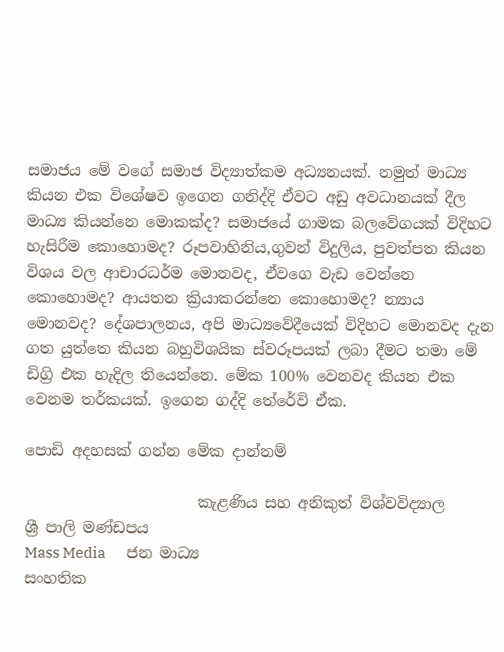සමාජය මේ වගේ සමාජ විද්‍යාත්කම අධ්‍යනයක්. නමුත් මාධ්‍ය කියන එක විශේෂව ඉගෙන ගනිද්දි ඒවට අඩු අවධානයක් දීල මාධ්‍ය කියන්නෙ මොකක්ද? සමාජයේ ගාමක බලවේගයක් විදිහට හැසිරීම කොහොමද? රූපවාහිනිය,ගුවන් විදුලිය, පුවත්පත කියන විශය වල ආචාරධර්ම මොනවද, ඒවගෙ වැඩ වෙන්නෙ කොහොමද? ආයතන ක්‍රියාකරන්නෙ කොහොමද? න්‍යාය මොනවද? දේශපාලනය, අපි මාධ්‍යවේදීයෙක් විදිහට මොනවද දැන ගත යුත්තෙ කියන බහුවිශයික ස්වරූපයක් ලබා දීමට තමා මේ ඩිග්‍රි එක හැදිල තියෙන්නෙ. මේක 100% වෙනවද කියන එක වෙනම තර්කයක්. ඉගෙන ගද්දි තේරේවි ඒක.

පොඩි අදහසක් ගන්න මේක දාන්නම්

                       කැළණිය සහ අනිකුත් විශ්වවිද්‍යාල        ශ්‍රී පාලි මණ්ඩපය
Mass Media       ජන මාධ්‍ය                                                    සංහතික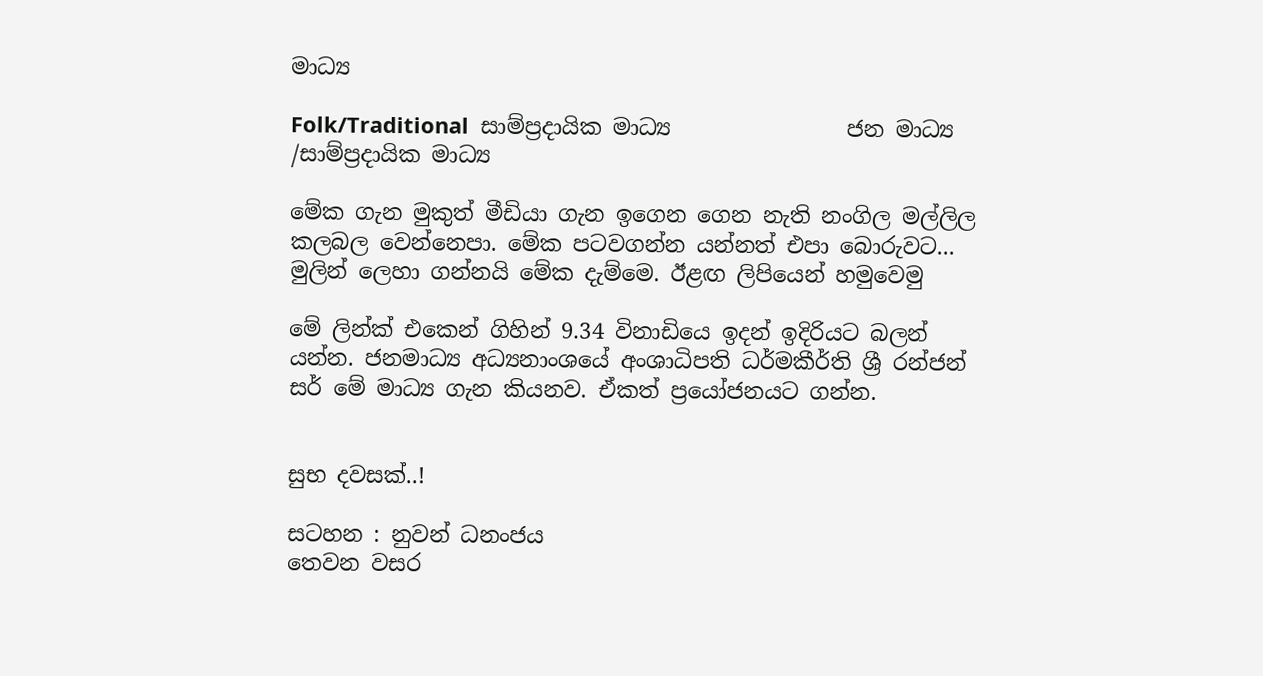මාධ්‍ය

Folk/Traditional  සාම්ප්‍රදායික මාධ්‍ය                ජන මාධ්‍ය /සාම්ප්‍රදායික මාධ්‍ය

මේක ගැන මුකුත් මීඩියා ගැන ඉගෙන ගෙන නැති නංගිල මල්ලිල කලබල වෙන්නෙපා. මේක පටවගන්න යන්නත් එපා බොරුවට... මුලින් ලෙහා ගන්නයි මේක දැම්මෙ. ඊළඟ ලිපියෙන් හමුවෙමු

මේ ලින්ක් එකෙන් ගිහින් 9.34 විනාඩියෙ ඉදන් ඉදිරියට බලන් යන්න. ජනමාධ්‍ය අධ්‍යනාංශයේ අංශාධිපති ධර්මකීර්ති ශ්‍රී රන්ජන් සර් මේ මාධ්‍ය ගැන කියනව. ඒකත් ප්‍රයෝජනයට ගන්න.


සුභ දවසක්..!

සටහන : නුවන් ධනංජය
තෙවන වසර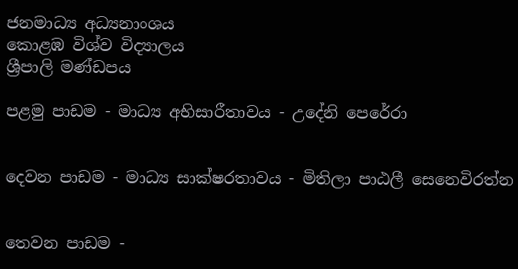ජනමාධ්‍ය අධ්‍යනාංශය
කොළඹ විශ්ව විද්‍යාලය
ශ්‍රීපාලි මණ්ඩපය

පළමු පාඩම - මාධ්‍ය අභිසාරීතාවය - උදේනි පෙරේරා


දෙවන පාඩම - මාධ්‍ය සාක්ෂරතාවය - මිතිලා පාඨලී සෙනෙවිරත්න


තෙවන පාඩම -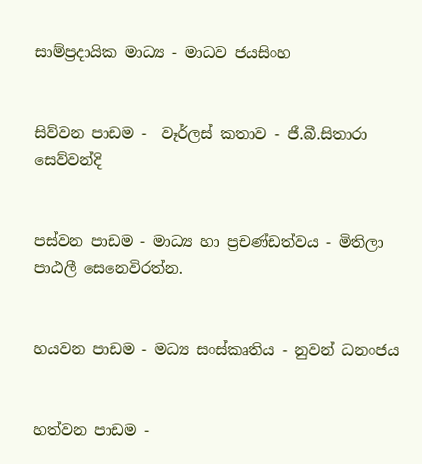සාම්ප්‍රදායික මාධ්‍ය - මාධව ජයසිංහ


සිව්වන පාඩම -  වෑර්ලස් කතාව - ජී.බී.සිතාරා සෙව්වන්දි


පස්වන පාඩම - මාධ්‍ය හා ප්‍රචණ්ඩත්වය - මිතිලා පාඨලී සෙනෙවිරත්න.


හයවන පාඩම - මධ්‍ය සංස්කෘතිය - නුවන් ධනංජය


හත්වන පාඩම -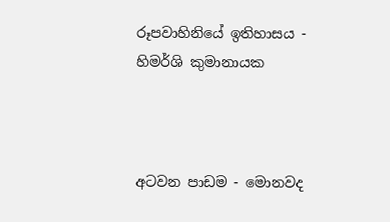රූපවාහිනියේ ඉතිහාසය - හිමර්ශි කුමානායක



අටවන පාඩම - මොනවද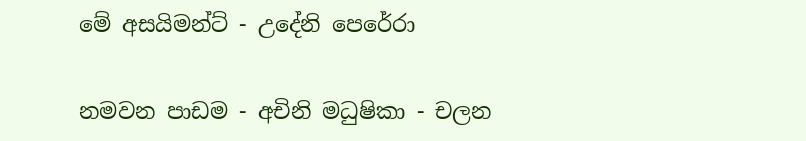මේ අසයිමන්ට් - උදේනි පෙරේරා


නමවන පාඩම - අචිනි මධුෂිකා - චලන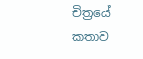චිත්‍රයේ කතාව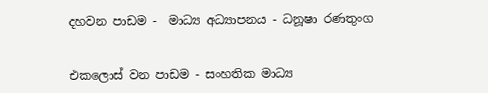දහවන පාඩම -  මාධ්‍ය අධ්‍යාපනය - ධනූෂා රණතුංග


එකලොස් වන පාඩම - සංහතික මාධ්‍ය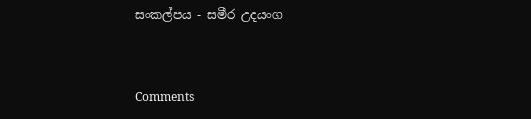සංකල්පය - සමීර උදයංග



Comments